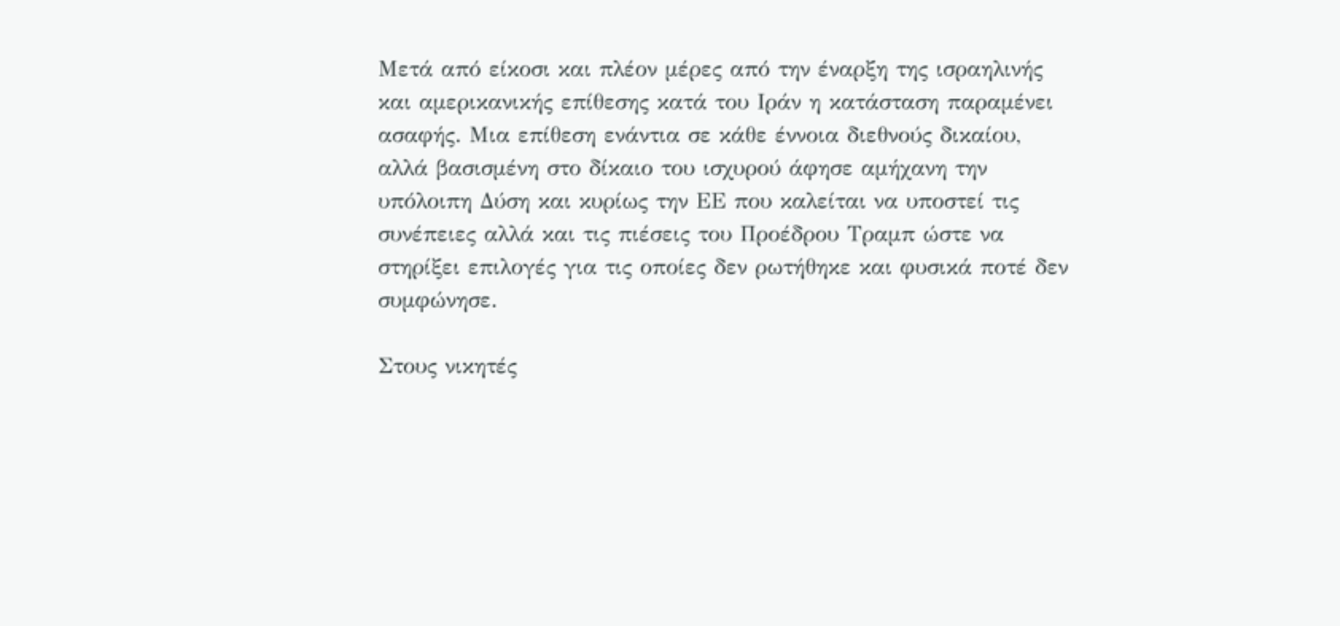Μετά από είκοσι και πλέον μέρες από την έναρξη της ισραηλινής και αμερικανικής επίθεσης κατά του Ιράν η κατάσταση παραμένει ασαφής. Μια επίθεση ενάντια σε κάθε έννοια διεθνούς δικαίου, αλλά βασισμένη στο δίκαιο του ισχυρού άφησε αμήχανη την υπόλοιπη Δύση και κυρίως την ΕΕ που καλείται να υποστεί τις συνέπειες αλλά και τις πιέσεις του Προέδρου Τραμπ ώστε να στηρίξει επιλογές για τις οποίες δεν ρωτήθηκε και φυσικά ποτέ δεν συμφώνησε.

Στους νικητές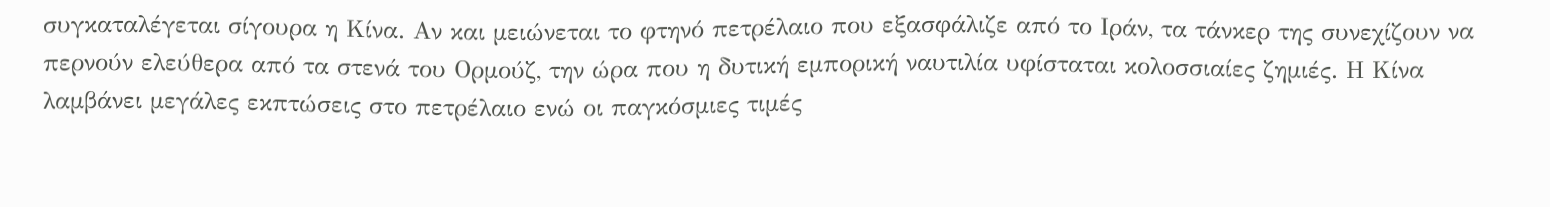συγκαταλέγεται σίγουρα η Κίνα. Αν και μειώνεται το φτηνό πετρέλαιο που εξασφάλιζε από το Ιράν, τα τάνκερ της συνεχίζουν να περνούν ελεύθερα από τα στενά του Ορμούζ, την ώρα που η δυτική εμπορική ναυτιλία υφίσταται κολοσσιαίες ζημιές. Η Κίνα λαμβάνει μεγάλες εκπτώσεις στο πετρέλαιο ενώ οι παγκόσμιες τιμές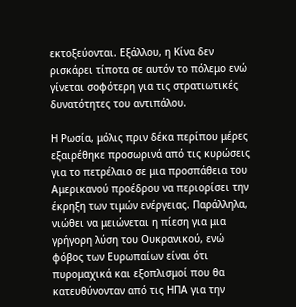εκτοξεύονται. Εξάλλου, η Κίνα δεν ρισκάρει τίποτα σε αυτόν το πόλεμο ενώ γίνεται σοφότερη για τις στρατιωτικές δυνατότητες του αντιπάλου.

Η Ρωσία, μόλις πριν δέκα περίπου μέρες εξαιρέθηκε προσωρινά από τις κυρώσεις για το πετρέλαιο σε μια προσπάθεια του Αμερικανού προέδρου να περιορίσει την έκρηξη των τιμών ενέργειας. Παράλληλα, νιώθει να μειώνεται η πίεση για μια γρήγορη λύση του Ουκρανικού, ενώ φόβος των Ευρωπαίων είναι ότι πυρομαχικά και εξοπλισμοί που θα κατευθύνονταν από τις ΗΠΑ για την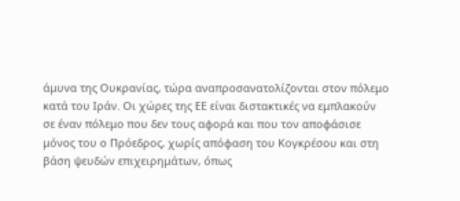άμυνα της Ουκρανίας, τώρα αναπροσανατολίζονται στον πόλεμο κατά του Ιράν. Οι χώρες της ΕΕ είναι διστακτικές να εμπλακούν σε έναν πόλεμο που δεν τους αφορά και που τον αποφάσισε μόνος του ο Πρόεδρος, χωρίς απόφαση του Κογκρέσου και στη βάση ψευδών επιχειρημάτων, όπως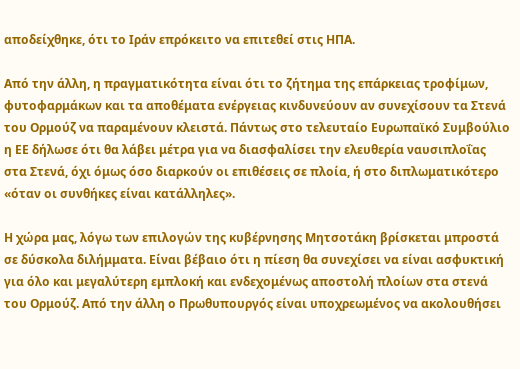αποδείχθηκε, ότι το Ιράν επρόκειτο να επιτεθεί στις ΗΠΑ.

Από την άλλη, η πραγματικότητα είναι ότι το ζήτημα της επάρκειας τροφίμων, φυτοφαρμάκων και τα αποθέματα ενέργειας κινδυνεύουν αν συνεχίσουν τα Στενά του Ορμούζ να παραμένουν κλειστά. Πάντως στο τελευταίο Ευρωπαϊκό Συμβούλιο η ΕΕ δήλωσε ότι θα λάβει μέτρα για να διασφαλίσει την ελευθερία ναυσιπλοΐας στα Στενά, όχι όμως όσο διαρκούν οι επιθέσεις σε πλοία, ή στο διπλωματικότερο «όταν οι συνθήκες είναι κατάλληλες».

Η χώρα μας, λόγω των επιλογών της κυβέρνησης Μητσοτάκη βρίσκεται μπροστά σε δύσκολα διλήμματα. Είναι βέβαιο ότι η πίεση θα συνεχίσει να είναι ασφυκτική για όλο και μεγαλύτερη εμπλοκή και ενδεχομένως αποστολή πλοίων στα στενά του Ορμούζ. Από την άλλη ο Πρωθυπουργός είναι υποχρεωμένος να ακολουθήσει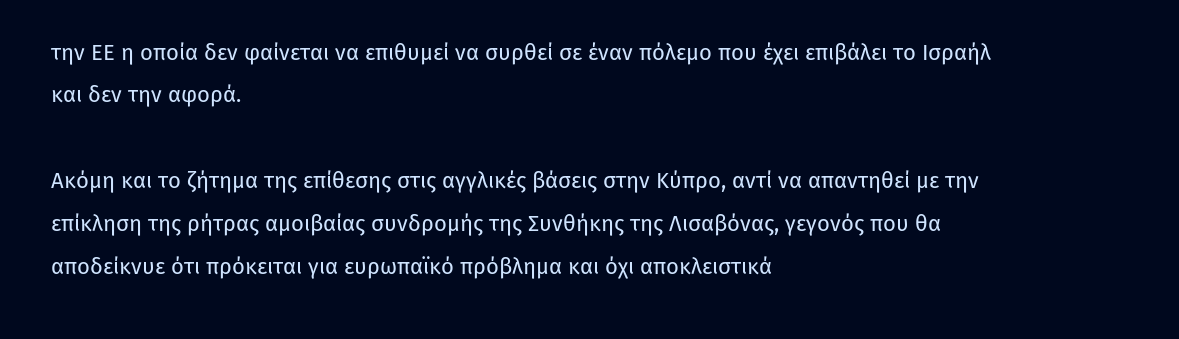την ΕΕ η οποία δεν φαίνεται να επιθυμεί να συρθεί σε έναν πόλεμο που έχει επιβάλει το Ισραήλ και δεν την αφορά.

Ακόμη και το ζήτημα της επίθεσης στις αγγλικές βάσεις στην Κύπρο, αντί να απαντηθεί με την επίκληση της ρήτρας αμοιβαίας συνδρομής της Συνθήκης της Λισαβόνας, γεγονός που θα αποδείκνυε ότι πρόκειται για ευρωπαϊκό πρόβλημα και όχι αποκλειστικά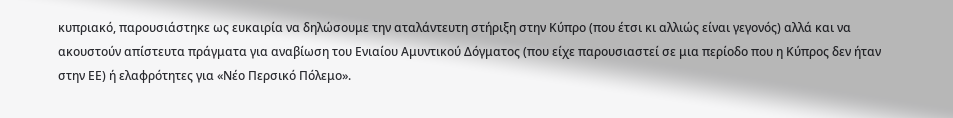κυπριακό, παρουσιάστηκε ως ευκαιρία να δηλώσουμε την αταλάντευτη στήριξη στην Κύπρο (που έτσι κι αλλιώς είναι γεγονός) αλλά και να ακουστούν απίστευτα πράγματα για αναβίωση του Ενιαίου Αμυντικού Δόγματος (που είχε παρουσιαστεί σε μια περίοδο που η Κύπρος δεν ήταν στην ΕΕ) ή ελαφρότητες για «Νέο Περσικό Πόλεμο».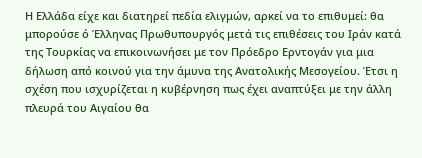Η Ελλάδα είχε και διατηρεί πεδία ελιγμών, αρκεί να το επιθυμεί: θα μπορούσε ό Έλληνας Πρωθυπουργός μετά τις επιθέσεις του Ιράν κατά της Τουρκίας να επικοινωνήσει με τον Πρόεδρο Ερντογάν για μια δήλωση από κοινού για την άμυνα της Ανατολικής Μεσογείου. Έτσι η σχέση που ισχυρίζεται η κυβέρνηση πως έχει αναπτύξει με την άλλη πλευρά του Αιγαίου θα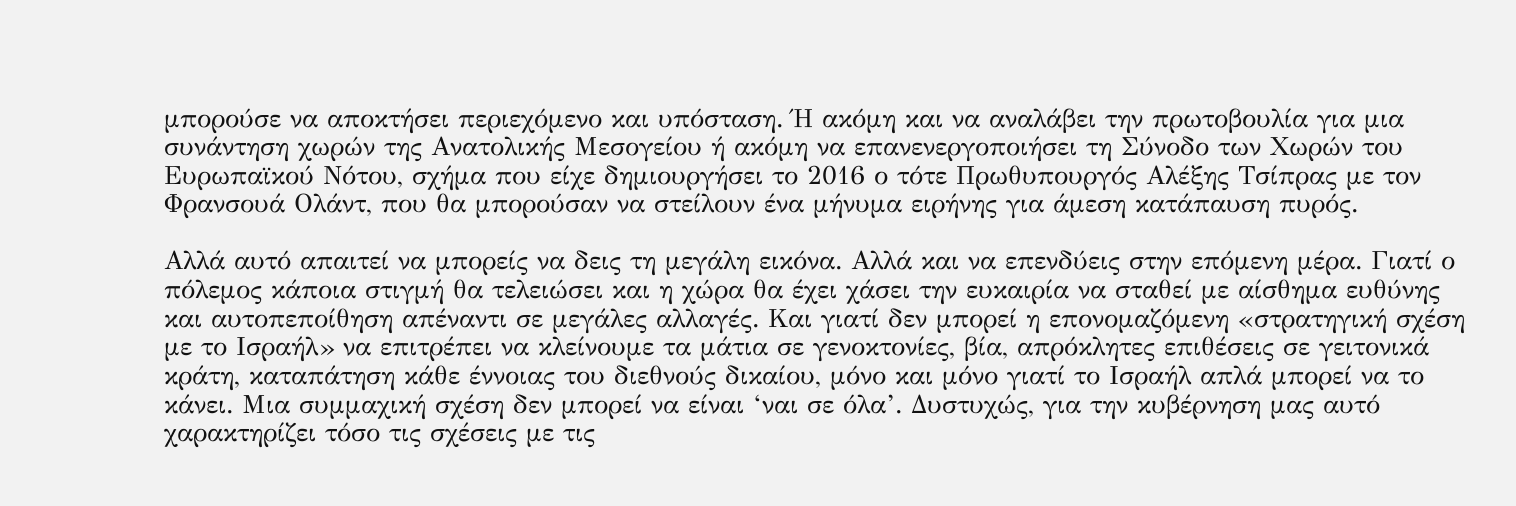μπορούσε να αποκτήσει περιεχόμενο και υπόσταση. Ή ακόμη και να αναλάβει την πρωτοβουλία για μια συνάντηση χωρών της Ανατολικής Mεσογείου ή ακόμη να επανενεργοποιήσει τη Σύνοδο των Χωρών του Ευρωπαϊκού Νότου, σχήμα που είχε δημιουργήσει το 2016 ο τότε Πρωθυπουργός Αλέξης Τσίπρας με τον Φρανσουά Ολάντ, που θα μπορούσαν να στείλουν ένα μήνυμα ειρήνης για άμεση κατάπαυση πυρός.

Αλλά αυτό απαιτεί να μπορείς να δεις τη μεγάλη εικόνα. Αλλά και να επενδύεις στην επόμενη μέρα. Γιατί ο πόλεμος κάποια στιγμή θα τελειώσει και η χώρα θα έχει χάσει την ευκαιρία να σταθεί με αίσθημα ευθύνης και αυτοπεποίθηση απέναντι σε μεγάλες αλλαγές. Και γιατί δεν μπορεί η επονομαζόμενη «στρατηγική σχέση με το Ισραήλ» να επιτρέπει να κλείνουμε τα μάτια σε γενοκτονίες, βία, απρόκλητες επιθέσεις σε γειτονικά κράτη, καταπάτηση κάθε έννοιας του διεθνούς δικαίου, μόνο και μόνο γιατί το Ισραήλ απλά μπορεί να το κάνει. Μια συμμαχική σχέση δεν μπορεί να είναι ‘ναι σε όλα’. Δυστυχώς, για την κυβέρνηση μας αυτό χαρακτηρίζει τόσο τις σχέσεις με τις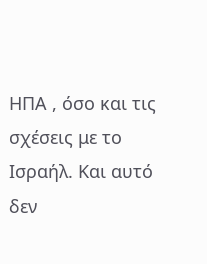ΗΠΑ , όσο και τις σχέσεις με το Ισραήλ. Και αυτό δεν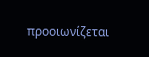προοιωνίζεται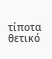τίποτα θετικό